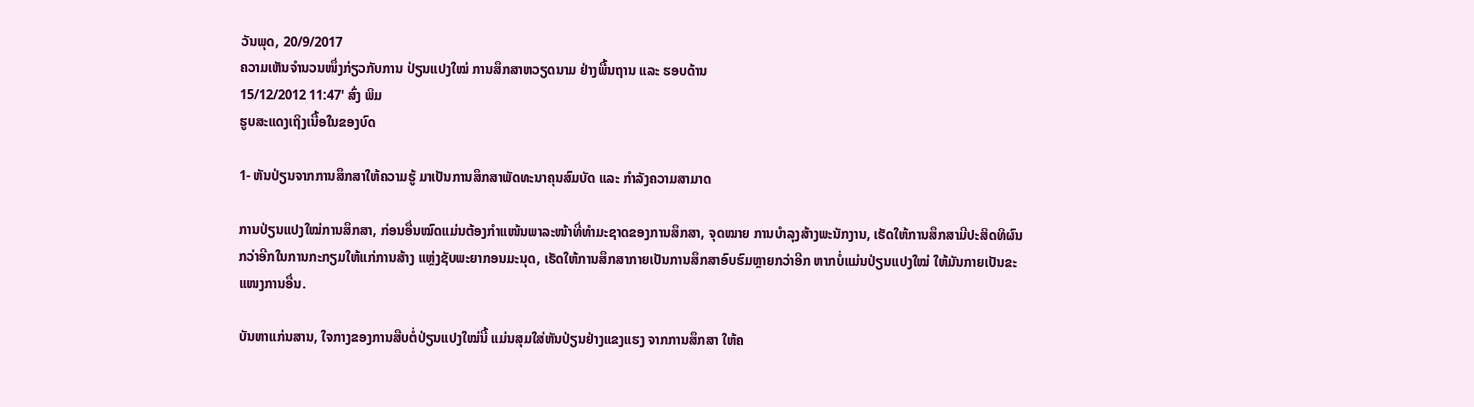ວັນພຸດ, 20/9/2017
ຄວາມເຫັນຈຳນວນໜຶ່ງກ່ຽວກັບການ ປ່ຽນແປງໃໝ່ ການສຶກສາຫວຽດນາມ ຢ່າງພື້ນຖານ ແລະ ຮອບດ້ານ
15/12/2012 11:47' ສົ່ງ ພິມ
ຮູບສະແດງເຖິງເນື້ອໃນຂອງບົດ

1- ຫັນປ່ຽນຈາກການສຶກສາໃຫ້ຄວາມຮູ້ ມາເປັນການສຶກສາພັດທະນາຄຸນສົມບັດ ແລະ ກຳລັງຄວາມສາມາດ

ການປ່ຽນແປງໃໝ່ການສຶກສາ, ກ່ອນອື່ນໝົດແມ່ນຕ້ອງກຳແໜ້ນພາລະໜ້າທີ່ທຳມະຊາດຂອງການສຶກສາ, ຈຸດໝາຍ ການບຳລຸງສ້າງພະນັກງານ, ເຮັດໃຫ້ການສຶກສາມີປະສິດທິຜົນກວ່າອີກໃນການກະກຽມໃຫ້ແກ່ການສ້າງ ແຫຼ່ງຊັບພະຍາກອນມະນຸດ, ເຮັດໃຫ້ການສຶກສາກາຍເປັນການສຶກສາອົບຮົມຫຼາຍກວ່າອີກ ຫາກບໍ່ແມ່ນປ່ຽນແປງໃໝ່ ໃຫ້ມັນກາຍເປັນຂະແໜງການອື່ນ.

ບັນຫາແກ່ນສານ, ໃຈກາງຂອງການສືບຕໍ່ປ່ຽນແປງໃໝ່ນີ້ ແມ່ນສຸມໃສ່ຫັນປ່ຽນຢ່າງແຂງແຮງ ຈາກການສຶກສາ ໃຫ້ຄ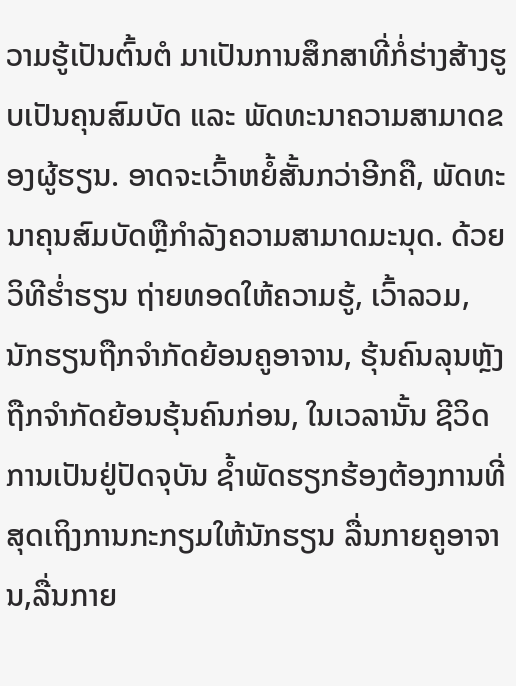ວາມຮູ້ເປັນຕົ້ນຕໍ ມາເປັນການສຶກສາທີ່ກໍ່ຮ່າງສ້າງຮູບເປັນຄຸນສົມບັດ ແລະ ພັດທະນາຄວາມສາມາດຂອງຜູ້ຮຽນ. ອາດຈະເວົ້າຫຍໍ້ສັ້ນກວ່າອີກຄື, ພັດທະນາຄຸນສົມບັດຫຼືກຳລັງຄວາມສາມາດມະນຸດ. ດ້ວຍວິທີຮ່ຳຮຽນ ຖ່າຍທອດໃຫ້ຄວາມຮູ້, ເວົ້າລວມ, ນັກຮຽນຖືກຈຳກັດຍ້ອນຄູອາຈານ, ຮຸ້ນຄົນລຸນຫຼັງຖືກຈຳກັດຍ້ອນຮຸ້ນຄົນກ່ອນ, ໃນເວລານັ້ນ ຊີວິດການເປັນຢູ່ປັດຈຸບັນ ຊ້ຳພັດຮຽກຮ້ອງຕ້ອງການທີ່ສຸດເຖິງການກະກຽມໃຫ້ນັກຮຽນ ລື່ນກາຍຄູອາຈານ,ລື່ນກາຍ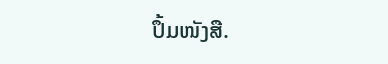ປຶ້ມໜັງສື.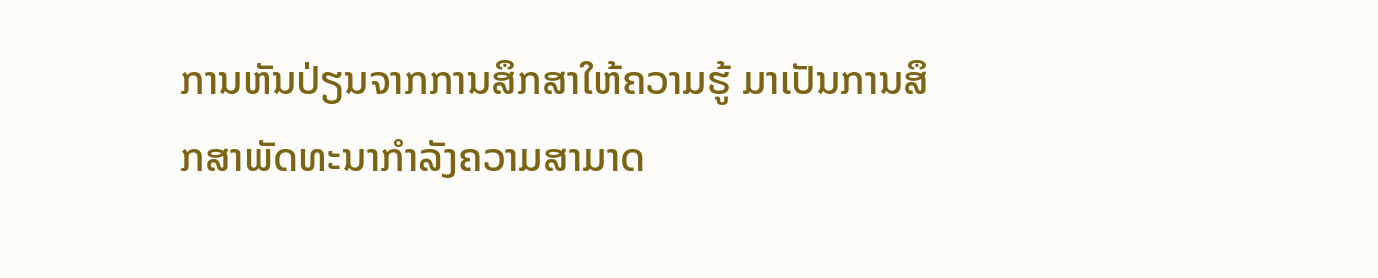ການຫັນປ່ຽນຈາກການສຶກສາໃຫ້ຄວາມຮູ້ ມາເປັນການສຶກສາພັດທະນາກຳລັງຄວາມສາມາດ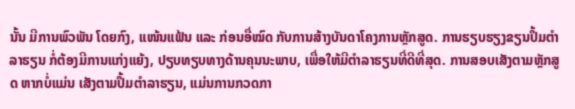ນັ້ນ ມີການພົວພັນ ໂດຍກົງ, ແໜ້ນແຟ້ນ ແລະ ກ່ອນອື່ໝົດ ກັບການສ້າງບັນດາໂຄງການຫຼັກສູດ. ການຮຽບຮຽງຂຽນປຶ້ມຕຳລາຮຽນ ກໍ່ຕ້ອງມີການແກ່ງແຍ້ງ, ປຽບທຽບທາງດ້ານຄຸນນະພາບ, ເພື່ອໃຫ້ມີຕຳລາຮຽນທີ່ດີທີ່ສຸດ. ການສອບເສັງຕາມຫຼັກສູດ ຫາກບໍ່ແມ່ນ ເສັງຕາມປຶ້ມຕຳລາຮຽນ, ແມ່ນການກວດກາ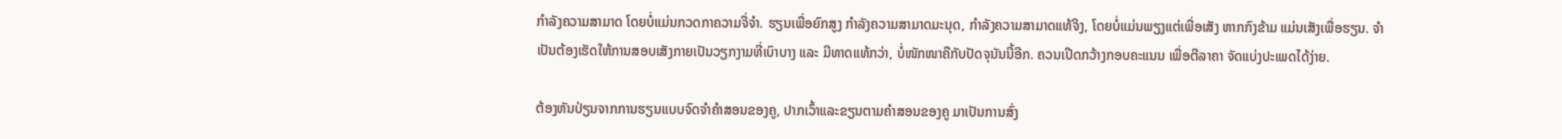ກຳລັງຄວາມສາມາດ ໂດຍບໍ່ແມ່ນກວດກາຄວາມຈື່ຈຳ. ຮຽນເພື່ອຍົກສູງ ກຳລັງຄວາມສາມາດມະນຸດ, ກຳລັງຄວາມສາມາດແທ້ຈິງ, ໂດຍບໍ່ແມ່ນພຽງແຕ່ເພື່ອເສັງ ຫາກກົງຂ້າມ ແມ່ນເສັງເພື່ອຮຽນ. ຈຳເປັນຕ້ອງເຮັດໃຫ້ການສອບເສັງກາຍເປັນວຽກງາມທີ່ເບົາບາງ ແລະ ມີທາດແທ້ກວ່າ, ບໍ່ໜັກໜາຄືກັບປັດຈຸນັນນີ້ອີກ. ຄວນເປີດກວ້າງກອບຄະແນນ ເພື່ອຕີລາຄາ ຈັດແບ່ງປະເພດໄດ້ງ່າຍ.

ຕ້ອງຫັນປ່ຽນຈາກການຮຽນແບບຈົດຈຳຄຳສອນຂອງຄູ, ປາກເວົ້າແລະຂຽນຕາມຄຳສອນຂອງຄູ ມາເປັນການສົ່ງ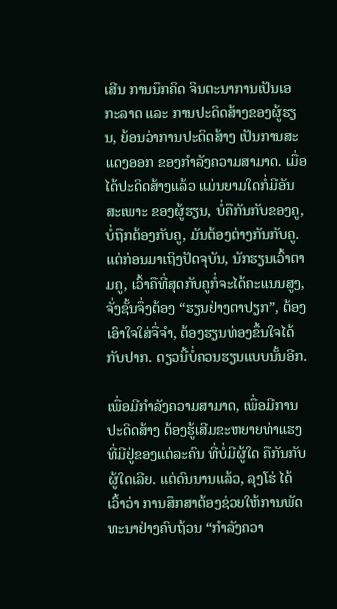ເສີນ ການນຶກຄິດ ຈິນຕະນາການເປັນເອກະລາດ ແລະ ການປະດິດສ້າງຂອງຜູ້ຮຽນ, ຍ້ອນວ່າການປະດິດສ້າງ ເປັນການສະແດງອອກ ຂອງກຳລັງຄວາມສາມາດ. ເມື່ອໄດ້ປະດິດສ້າງແລ້ວ ແມ່ນຍາມໃດກໍ່ມີອັນສະເພາະ ຂອງຜູ້ຮຽນ, ບໍ່ຄືກັນກັບຂອງຄູ, ບໍ່ຖືກຕ້ອງກັບຄູ, ມັນຕ້ອງຕ່າງກັນກັບຄູ. ແຕ່ກ່ອນມາເຖິງປັດຈຸບັນ, ນັກຮຽນເວົ້າຕາມຄູ, ເວົ້າຄືທີ່ສຸດກັບຄູກໍ່ຈະໄດ້ຄະແນນສູງ, ຈັ່ງຊັ້ນຈຶ່ງຕ້ອງ “ຮຽນຢ່າງຕາປຽກ”, ຕ້ອງເອົາໃຈໃສ່ຈື່ຈຳ, ຕ້ອງຮຽນທ່ອງຂຶ້ນໃຈໄດ້ກັບປາກ. ດຽວນີ້ບໍ່ຄວນຮຽນແບບນັ້ນອີກ.

ເພື່ອມີກຳລັງຄວາມສາມາດ, ເພື່ອມີການປະດິດສ້າງ ຕ້ອງຮູ້ເສີມຂະຫຍາຍທ່າແຮງທີ່ມີຢູ່ຂອງແຕ່ລະຄົນ ທີ່ບໍ່ມີຜູ້ໃດ ຄືກັນກັບຜູ້ໃດເລີຍ. ແຕ່ດົນນານແລ້ວ, ລຸງໂຮ່ ໄດ້ເວົ້າວ່າ ການສຶກສາຕ້ອງຊ່ວຍໃຫ້ການພັດທະນາຢ່າງຄົບຖ້ວນ “ກຳລັງຄວາ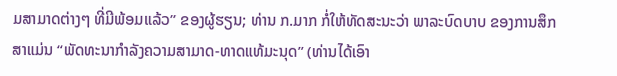ມສາມາດຕ່າງໆ ທີ່ມີພ້ອມແລ້ວ” ຂອງຜູ້ຮຽນ; ທ່ານ ກ.ມາກ ກໍ່ໃຫ້ທັດສະນະວ່າ ພາລະບົດບາບ ຂອງການສຶກສາແມ່ນ “ພັດທະນາກຳລັງຄວາມສາມາດ-ທາດແທ້ມະນຸດ” (ທ່ານໄດ້ເອົາ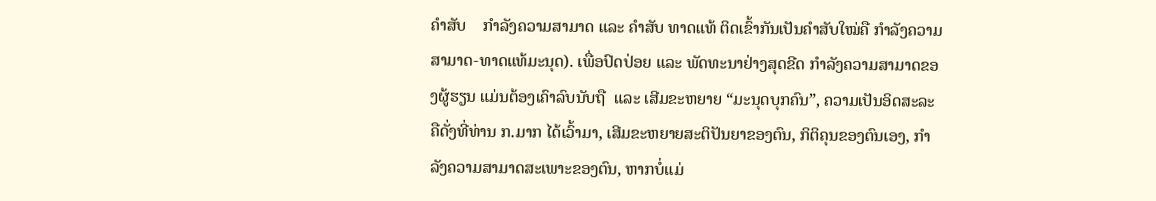ຄຳສັບ    ກຳລັງຄວາມສາມາດ ແລະ ຄຳສັບ ທາດແທ້ ຕິດເຂົ້າກັນເປັນຄຳສັບໃໝ່ຄື ກຳລັງຄວາມສາມາດ-ທາດແທ້ມະນຸດ). ເພື່ອປົດປ່ອຍ ແລະ ພັດທະນາຢ່າງສຸດຂີດ ກຳລັງຄວາມສາມາດຂອງຜູ້ຮຽນ ແມ່ນຕ້ອງເຄົາລົບນັບຖື  ແລະ ເສີມຂະຫຍາຍ “ມະນຸດບຸກຄົນ”, ຄວາມເປັນອິດສະລະ ຄືດັ່ງທີ່ທ່ານ ກ.ມາກ ໄດ້ເວົ້າມາ, ເສີມຂະຫຍາຍສະຕິປັນຍາຂອງຕົນ, ກິຕິຄຸນຂອງຕົນເອງ, ກຳລັງຄວາມສາມາດສະເພາະຂອງຕົນ, ຫາກບໍ່ແມ່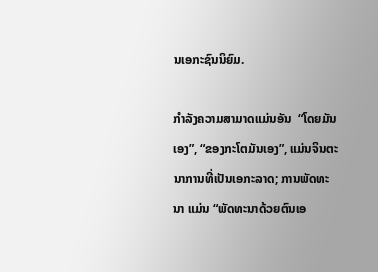ນເອກະຊົນນິຍົມ.

ກຳລັງຄວາມສາມາດແມ່ນອັນ  “ໂດຍມັນເອງ”, “ຂອງກະໂຕມັນເອງ”, ແມ່ນຈິນຕະນາການທີ່ເປັນເອກະລາດ; ການພັດທະນາ ແມ່ນ “ພັດທະນາດ້ວຍຕົນເອ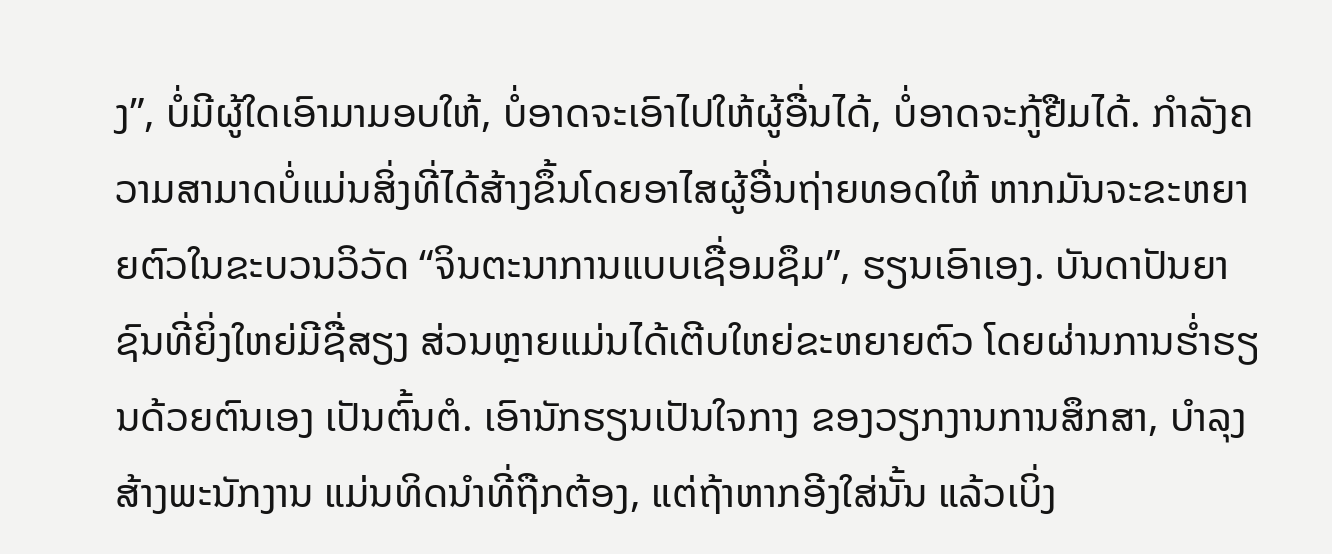ງ”, ບໍ່ມີຜູ້ໃດເອົາມາມອບໃຫ້, ບໍ່ອາດຈະເອົາໄປໃຫ້ຜູ້ອື່ນໄດ້, ບໍ່ອາດຈະກູ້ຢືມໄດ້. ກຳລັງຄວາມສາມາດບໍ່ແມ່ນສິ່ງທີ່ໄດ້ສ້າງຂຶ້ນໂດຍອາໄສຜູ້ອື່ນຖ່າຍທອດໃຫ້ ຫາກມັນຈະຂະຫຍາຍຕົວໃນຂະບວນວິວັດ “ຈິນຕະນາການແບບເຊື່ອມຊຶມ”, ຮຽນເອົາເອງ. ບັນດາປັນຍາຊົນທີ່ຍິ່ງໃຫຍ່ມີຊື່ສຽງ ສ່ວນຫຼາຍແມ່ນໄດ້ເຕີບໃຫຍ່ຂະຫຍາຍຕົວ ໂດຍຜ່ານການຮ່ຳຮຽນດ້ວຍຕົນເອງ ເປັນຕົ້ນຕໍ. ເອົານັກຮຽນເປັນໃຈກາງ ຂອງວຽກງານການສຶກສາ, ບຳລຸງສ້າງພະນັກງານ ແມ່ນທິດນຳທີ່ຖືກຕ້ອງ, ແຕ່ຖ້າຫາກອີງໃສ່ນັ້ນ ແລ້ວເບິ່ງ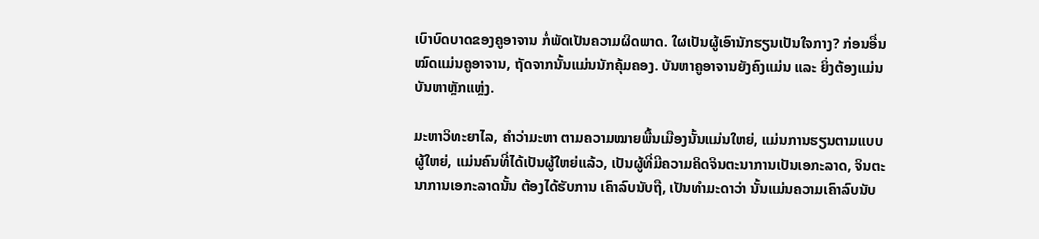ເບົາບົດບາດຂອງຄູອາຈານ ກໍ່ພັດເປັນຄວາມຜິດພາດ. ໃຜເປັນຜູ້ເອົານັກຮຽນເປັນໃຈກາງ? ກ່ອນອື່ນໝົດແມ່ນຄູອາຈານ, ຖັດຈາກນັ້ນແມ່ນນັກຄຸ້ມຄອງ. ບັນຫາຄູອາຈານຍັງຄົງແມ່ນ ແລະ ຍິ່ງຕ້ອງແມ່ນບັນຫາຫຼັກແຫຼ່ງ.

ມະຫາວິທະຍາໄລ, ຄຳວ່າມະຫາ ຕາມຄວາມໝາຍພື້ນເມືອງນັ້ນແມ່ນໃຫຍ່, ແມ່ນການຮຽນຕາມແບບຜູ້ໃຫຍ່, ແມ່ນຄົນທີ່ໄດ້ເປັນຜູ້ໃຫຍ່ແລ້ວ, ເປັນຜູ້ທີ່ມີຄວາມຄິດຈິນຕະນາການເປັນເອກະລາດ, ຈິນຕະນາການເອກະລາດນັ້ນ ຕ້ອງໄດ້ຮັບການ ເຄົາລົບນັບຖື, ເປັນທຳມະດາວ່າ ນັ້ນແມ່ນຄວາມເຄົາລົບນັບ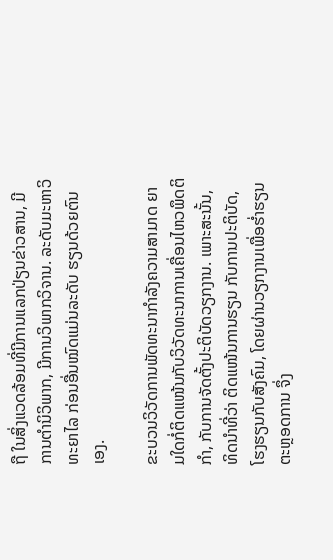ຖື ໃນສິ່ງແວດລ້ອມທີ່ມີການແລກປ່ຽນຂ່າວສານ, ມີການຕຳນິວິພາກ, ມີການວິພາກວິຈານ. ລະດັບມະຫາວິທະຍາໄລ ກ່ອນອື່ນໝົດແມ່ນລະດັບ ຮຽນດ້ວຍຕົນເອງ.

ຂະບວນວິວັດການພັດທະນາກຳລັງຄວາມສາມາດ ຍາມໃດກໍ່ຕິດແໜ້ນກັບວິວັດທະນາການເຄື່ອນໄຫວພຶດຕິກຳ, ກັບການຈັດຕັ້ງປະຕິບັດວຽກງານ. ເພາະສະນັ້ນ, ທິດນຳທີ່ວ່າ ຕິດແໜ້ນການຮຽນ ກັບການປະຕິບັດ, ໂຮງຮຽນກັບສັງຄົມ, ໂດຍຜ່ານວຽກງານເພື່ອຮ່ຳຮຽນຕະຫຼອດການ ຈຶ່ງ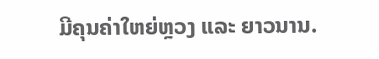ມີຄຸນຄ່າໃຫຍ່ຫຼວງ ແລະ ຍາວນານ.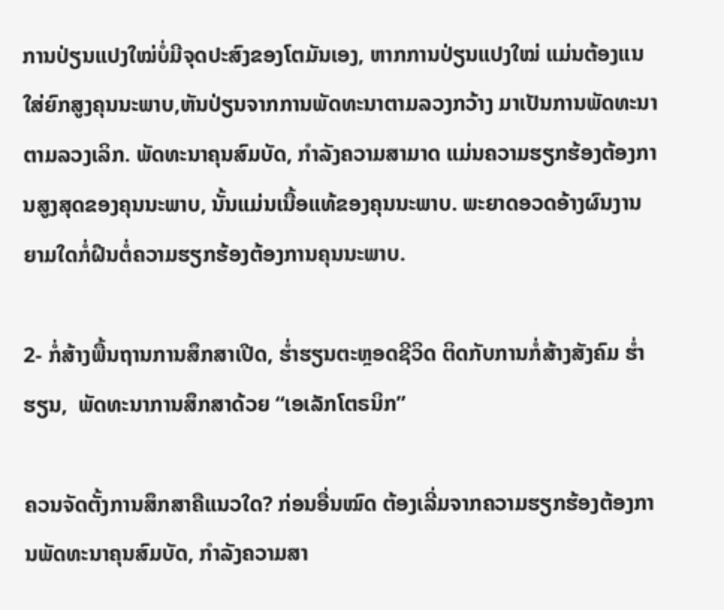ການປ່ຽນແປງໃໝ່ບໍ່ມີຈຸດປະສົງຂອງໂຕມັນເອງ, ຫາກການປ່ຽນແປງໃໝ່ ແມ່ນຕ້ອງແນໃສ່ຍົກສູງຄຸນນະພາບ,ຫັນປ່ຽນຈາກການພັດທະນາຕາມລວງກວ້າງ ມາເປັນການພັດທະນາຕາມລວງເລິກ. ພັດທະນາຄຸນສົມບັດ, ກຳລັງຄວາມສາມາດ ແມ່ນຄວາມຮຽກຮ້ອງຕ້ອງການສູງສຸດຂອງຄຸນນະພາບ, ນັ້ນແມ່ນເນື້ອແທ້ຂອງຄຸນນະພາບ. ພະຍາດອວດອ້າງຜົນງານ ຍາມໃດກໍ່ຝືນຕໍ່ຄວາມຮຽກຮ້ອງຕ້ອງການຄຸນນະພາບ.

2- ກໍ່ສ້າງພື້ນຖານການສຶກສາເປີດ, ຮ່ຳຮຽນຕະຫຼອດຊີວິດ ຕິດກັບການກໍ່ສ້າງສັງຄົມ ຮ່ຳຮຽນ,  ພັດທະນາການສຶກສາດ້ວຍ “ເອເລັກໂຕຣນິກ”

ຄວນຈັດຕັ້ງການສຶກສາຄືແນວໃດ? ກ່ອນອື່ນໝົດ ຕ້ອງເລີ່ມຈາກຄວາມຮຽກຮ້ອງຕ້ອງການພັດທະນາຄຸນສົມບັດ, ກຳລັງຄວາມສາ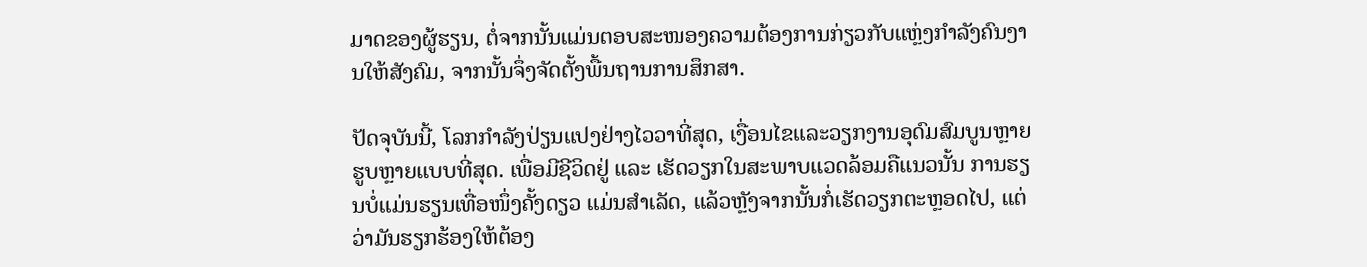ມາດຂອງຜູ້ຮຽນ, ຕໍ່ຈາກນັ້ນແມ່ນຕອບສະໜອງຄວາມຕ້ອງການກ່ຽວກັບແຫຼ່ງກຳລັງຄົນງານໃຫ້ສັງຄົມ, ຈາກນັ້ນຈຶ່ງຈັດຕັ້ງພື້ນຖານການສຶກສາ.

ປັດຈຸບັນນີ້, ໂລກກຳລັງປ່ຽນແປງຢ່າງໄວວາທີ່ສຸດ, ເງື່ອນໄຂແລະວຽກງານອຸດົມສົມບູນຫຼາຍຮູບຫຼາຍແບບທີ່ສຸດ. ເພື່ອມີຊີວິດຢູ່ ແລະ ເຮັດວຽກໃນສະພາບແວດລ້ອມຄືແນວນັ້ນ ການຮຽນບໍ່ແມ່ນຮຽນເທື່ອໜຶ່ງຄັ້ງດຽວ ແມ່ນສຳເລັດ, ແລ້ວຫຼັງຈາກນັ້ນກໍ່ເຮັດວຽກຕະຫຼອດໄປ, ແຕ່ວ່າມັນຮຽກຮ້ອງໃຫ້ຕ້ອງ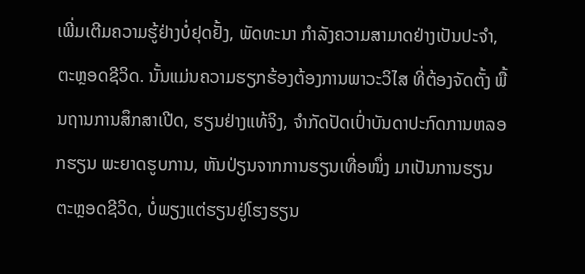ເພີ່ມເຕີມຄວາມຮູ້ຢ່າງບໍ່ຢຸດຢັ້ງ, ພັດທະນາ ກຳລັງຄວາມສາມາດຢ່າງເປັນປະຈຳ, ຕະຫຼອດຊີວິດ. ນັ້ນແມ່ນຄວາມຮຽກຮ້ອງຕ້ອງການພາວະວິໄສ ທີ່ຕ້ອງຈັດຕັ້ງ ພື້ນຖານການສຶກສາເປີດ, ຮຽນຢ່າງແທ້ຈິງ, ຈຳກັດປັດເປົ່າບັນດາປະກົດການຫລອກຮຽນ ພະຍາດຮູບການ, ຫັນປ່ຽນຈາກການຮຽນເທື່ອໜຶ່ງ ມາເປັນການຮຽນຕະຫຼອດຊີວິດ, ບໍ່ພຽງແຕ່ຮຽນຢູ່ໂຮງຮຽນ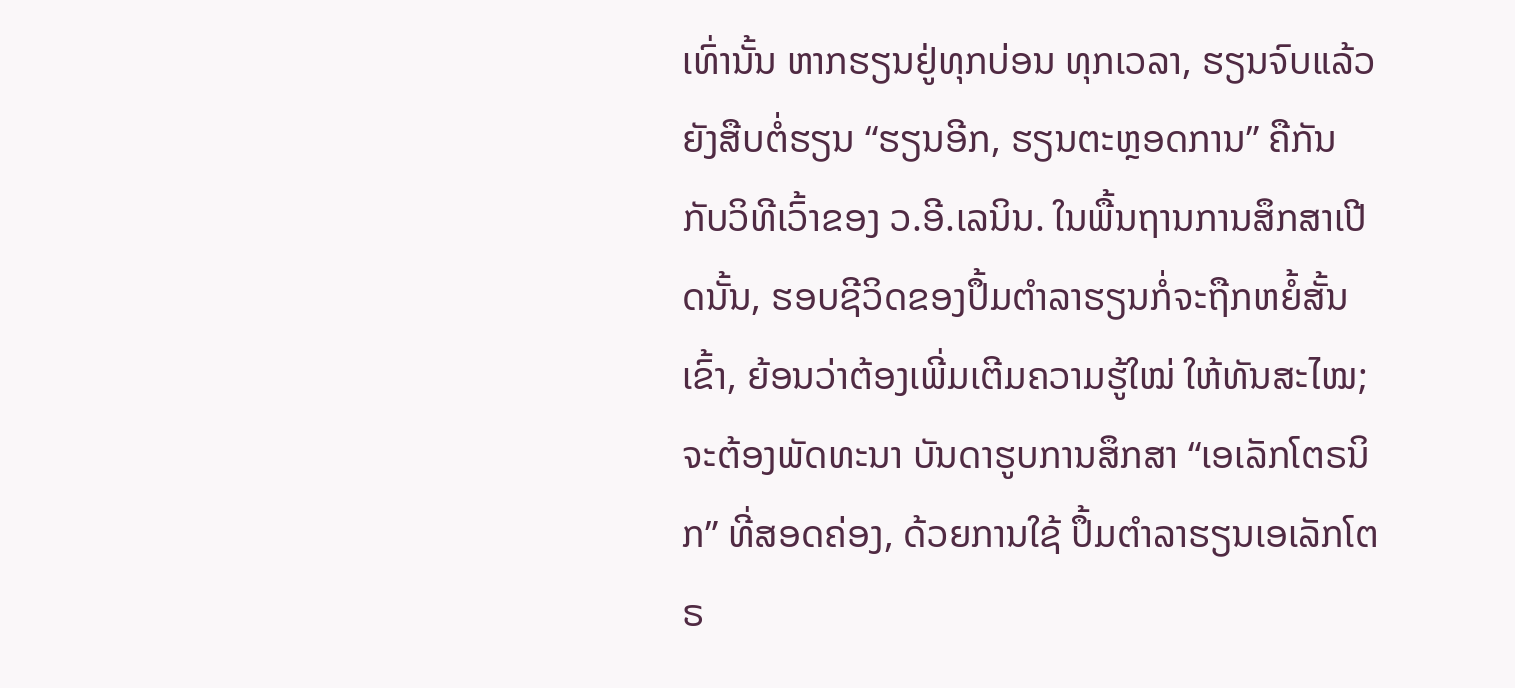ເທົ່ານັ້ນ ຫາກຮຽນຢູ່ທຸກບ່ອນ ທຸກເວລາ, ຮຽນຈົບແລ້ວຍັງສືບຕໍ່ຮຽນ “ຮຽນອີກ, ຮຽນຕະຫຼອດການ” ຄືກັນກັບວິທີເວົ້າຂອງ ວ.ອີ.ເລນິນ. ໃນພື້ນຖານການສຶກສາເປີດນັ້ນ, ຮອບຊີວິດຂອງປຶ້ມຕຳລາຮຽນກໍ່ຈະຖືກຫຍໍ້ສັ້ນເຂົ້າ, ຍ້ອນວ່າຕ້ອງເພີ່ມເຕີມຄວາມຮູ້ໃໝ່ ໃຫ້ທັນສະໄໝ; ຈະຕ້ອງພັດທະນາ ບັນດາຮູບການສຶກສາ “ເອເລັກໂຕຣນິກ” ທີ່ສອດຄ່ອງ, ດ້ວຍການໃຊ້ ປຶ້ມຕຳລາຮຽນເອເລັກໂຕຣ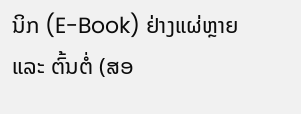ນິກ (E-Book) ຢ່າງແຜ່ຫຼາຍ ແລະ ຕົ້ນຕໍ່ (ສອ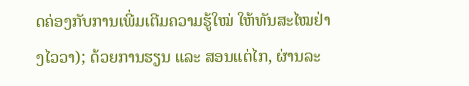ດຄ່ອງກັບການເພີ່ມເຕີມຄວາມຮູ້ໃໝ່ ໃຫ້ທັນສະໄໝຢ່າງໄວວາ); ດ້ວຍການຮຽນ ແລະ ສອນແຕ່ໄກ, ຜ່ານລະ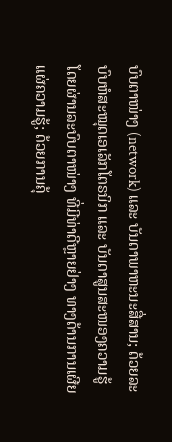ບົບຕາໜ່າງ (network) ແລະ ບັນດາພາຫະນະສື່ສານ; ດ້ວຍລະບົບຫໍສະໝຸດເອເລັກໂຕຣນິກ ແລະ ບັນດາສູນສະໜອງຄວາມຮູ້ ໂດຍຜ່ານລະບົບຕາໜ່າງ ທີ່ມີທ່າດີຫຼາຍຢ່າງ ທາງດ້ານການເຜີຍແຜ່ຄວາມຮູ້; ດ້ວຍການຄຸ້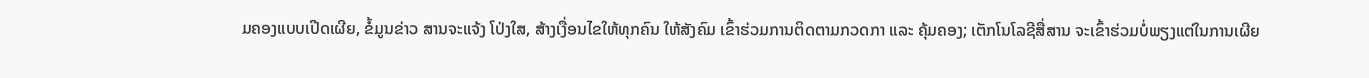ມຄອງແບບເປີດເຜີຍ, ຂໍ້ມູນຂ່າວ ສານຈະແຈ້ງ ໂປ່ງໃສ, ສ້າງເງື່ອນໄຂໃຫ້ທຸກຄົນ ໃຫ້ສັງຄົມ ເຂົ້າຮ່ວມການຕິດຕາມກວດກາ ແລະ ຄຸ້ມຄອງ; ເຕັກໂນໂລຊີສື່ສານ ຈະເຂົ້າຮ່ວມບໍ່ພຽງແຕ່ໃນການເຜີຍ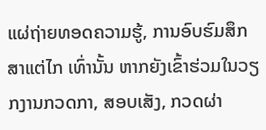ແຜ່ຖ່າຍທອດຄວາມຮູ້, ການອົບຮົມສຶກສາແຕ່ໄກ ເທົ່ານັ້ນ ຫາກຍັງເຂົ້າຮ່ວມໃນວຽກງານກວດກາ, ສອບເສັງ, ກວດຜ່າ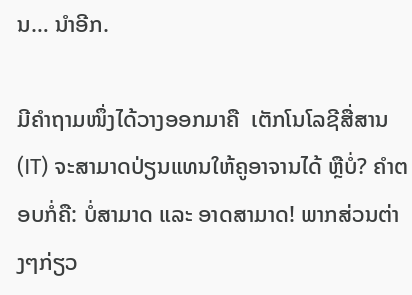ນ… ນຳອີກ.

ມີຄຳຖາມໜຶ່ງໄດ້ວາງອອກມາຄື  ເຕັກໂນໂລຊີສື່ສານ (IT) ຈະສາມາດປ່ຽນແທນໃຫ້ຄູອາຈານໄດ້ ຫຼືບໍ່? ຄຳຕອບກໍ່ຄື: ບໍ່ສາມາດ ແລະ ອາດສາມາດ! ພາກສ່ວນຕ່າງໆກ່ຽວ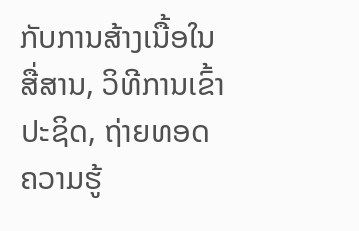ກັບການສ້າງເນື້ອໃນສື່ສານ, ວິທີການເຂົ້າປະຊິດ, ຖ່າຍທອດຄວາມຮູ້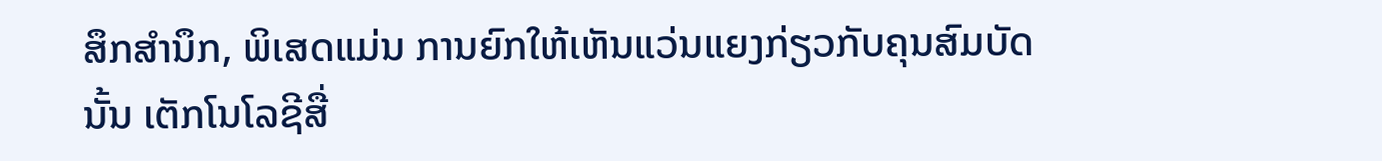ສຶກສຳນຶກ, ພິເສດແມ່ນ ການຍົກໃຫ້ເຫັນແວ່ນແຍງກ່ຽວກັບຄຸນສົມບັດນັ້ນ ເຕັກໂນໂລຊີສື່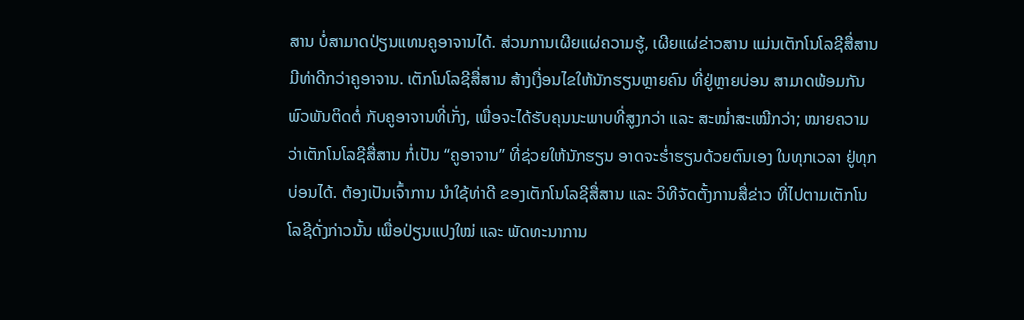ສານ ບໍ່ສາມາດປ່ຽນແທນຄູອາຈານໄດ້. ສ່ວນການເຜີຍແຜ່ຄວາມຮູ້, ເຜີຍແຜ່ຂ່າວສານ ແມ່ນເຕັກໂນໂລຊີສື່ສານ ມີທ່າດີກວ່າຄູອາຈານ. ເຕັກໂນໂລຊີສື່ສານ ສ້າງເງື່ອນໄຂໃຫ້ນັກຮຽນຫຼາຍຄົນ ທີ່ຢູ່ຫຼາຍບ່ອນ ສາມາດພ້ອມກັນພົວພັນຕິດຕໍ່ ກັບຄູອາຈານທີ່ເກັ່ງ, ເພື່ອຈະໄດ້ຮັບຄຸນນະພາບທີ່ສູງກວ່າ ແລະ ສະໝ່ຳສະເໝີກວ່າ; ໝາຍຄວາມ ວ່າເຕັກໂນໂລຊີສື່ສານ ກໍ່ເປັນ “ຄູອາຈານ” ທີ່ຊ່ວຍໃຫ້ນັກຮຽນ ອາດຈະຮ່ຳຮຽນດ້ວຍຕົນເອງ ໃນທຸກເວລາ ຢູ່ທຸກບ່ອນໄດ້. ຕ້ອງເປັນເຈົ້າການ ນຳໃຊ້ທ່າດີ ຂອງເຕັກໂນໂລຊີສື່ສານ ແລະ ວິທີຈັດຕັ້ງການສື່ຂ່າວ ທີ່ໄປຕາມເຕັກໂນໂລຊີດັ່ງກ່າວນັ້ນ ເພື່ອປ່ຽນແປງໃໝ່ ແລະ ພັດທະນາການ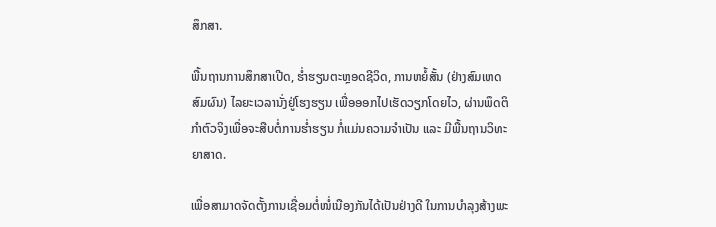ສຶກສາ.

ພື້ນຖານການສຶກສາເປີດ, ຮ່ຳຮຽນຕະຫຼອດຊີວິດ, ການຫຍໍ້ສັ້ນ (ຢ່າງສົມເຫດສົມຜົນ) ໄລຍະເວລານັ່ງຢູ່ໂຮງຮຽນ ເພື່ອອອກໄປເຮັດວຽກໂດຍໄວ, ຜ່ານພຶດຕິກຳຕົວຈິງເພື່ອຈະສືບຕໍ່ການຮ່ຳຮຽນ ກໍ່ແມ່ນຄວາມຈຳເປັນ ແລະ ມີພື້ນຖານວິທະຍາສາດ.

ເພື່ອສາມາດຈັດຕັ້ງການເຊື່ອມຕໍ່ໜໍ່ເນືອງກັນໄດ້ເປັນຢ່າງດີ ໃນການບຳລຸງສ້າງພະ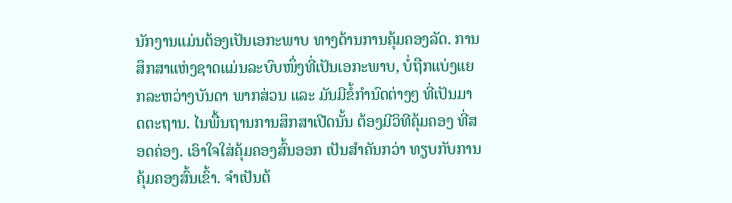ນັກງານແມ່ນຕ້ອງເປັນເອກະພາບ ທາງດ້ານການຄຸ້ມຄອງລັດ. ການສຶກສາແຫ່ງຊາດແມ່ນລະບົບໜຶ່ງທີ່ເປັນເອກະພາບ, ບໍ່ຖືກແບ່ງແຍກລະຫວ່າງບັນດາ ພາກສ່ວນ ແລະ ມັນມີຂໍ້ກຳນົດຕ່າງໆ ທີ່ເປັນມາດຕະຖານ. ໄນພື້ນຖານການສຶກສາເປີດນັ້ນ ຕ້ອງມີວິທີຄຸ້ມຄອງ ທີ່ສອດຄ່ອງ. ເອົາໃຈໃສ່ຄຸ້ມຄອງສົ້ນອອກ ເປັນສຳຄັນກວ່າ ທຽບກັບການຄຸ້ມຄອງສົ້ນເຂົ້າ. ຈຳເປັນຕ້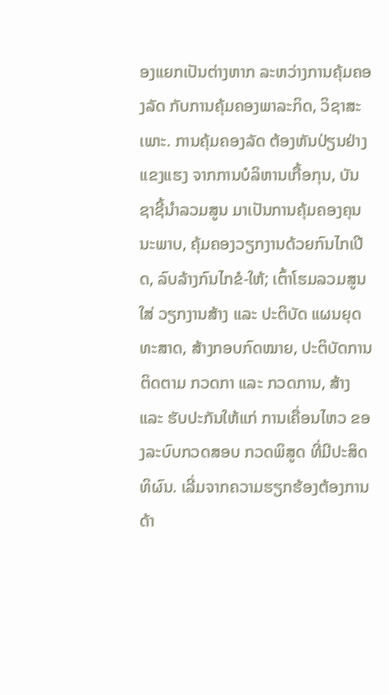ອງແຍກເປັນຕ່າງຫາກ ລະຫວ່າງການຄຸ້ມຄອງລັດ ກັບການຄຸ້ມຄອງພາລະກິດ, ວິຊາສະເພາະ. ການຄຸ້ມຄອງລັດ ຕ້ອງຫັນປ່ຽນຢ່າງແຂງແຮງ ຈາກການບໍລິຫານເກື້ອກຸນ, ບັນຊາຊີ້ນຳລວມສູນ ມາເປັນການຄຸ້ມຄອງຄຸນນະພາບ, ຄຸ້ມຄອງວຽກງານດ້ວຍກົນໄກເປີດ, ລົບລ້າງກົນໄກຂໍ-ໃຫ້; ເຕົ້າໂຮມລວມສູນໃສ່ ວຽກງານສ້າງ ແລະ ປະຕິບັດ ແຜນຍຸດທະສາດ, ສ້າງກອບກົດໝາຍ, ປະຕິບັດການຕິດຕາມ ກວດກາ ແລະ ກວດການ, ສ້າງ ແລະ ຮັບປະກັນໃຫ້ແກ່ ການເຄື່ອນໄຫວ ຂອງລະບົບກວດສອບ ກວດພິສູດ ທີ່ມີປະສິດທິຜົນ. ເລີ່ມຈາກຄວາມຮຽກຮ້ອງຕ້ອງການ ດ້າ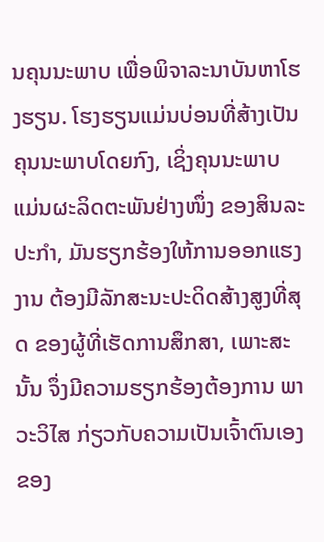ນຄຸນນະພາບ ເພື່ອພິຈາລະນາບັນຫາໂຮງຮຽນ. ໂຮງຮຽນແມ່ນບ່ອນທີ່ສ້າງເປັນຄຸນນະພາບໂດຍກົງ, ເຊິ່ງຄຸນນະພາບ ແມ່ນຜະລິດຕະພັນຢ່າງໜຶ່ງ ຂອງສິນລະປະກຳ, ມັນຮຽກຮ້ອງໃຫ້ການອອກແຮງງານ ຕ້ອງມີລັກສະນະປະດິດສ້າງສູງທີ່ສຸດ ຂອງຜູ້ທີ່ເຮັດການສຶກສາ, ເພາະສະນັ້ນ ຈຶ່ງມີຄວາມຮຽກຮ້ອງຕ້ອງການ ພາວະວິໄສ ກ່ຽວກັບຄວາມເປັນເຈົ້າຕົນເອງ ຂອງ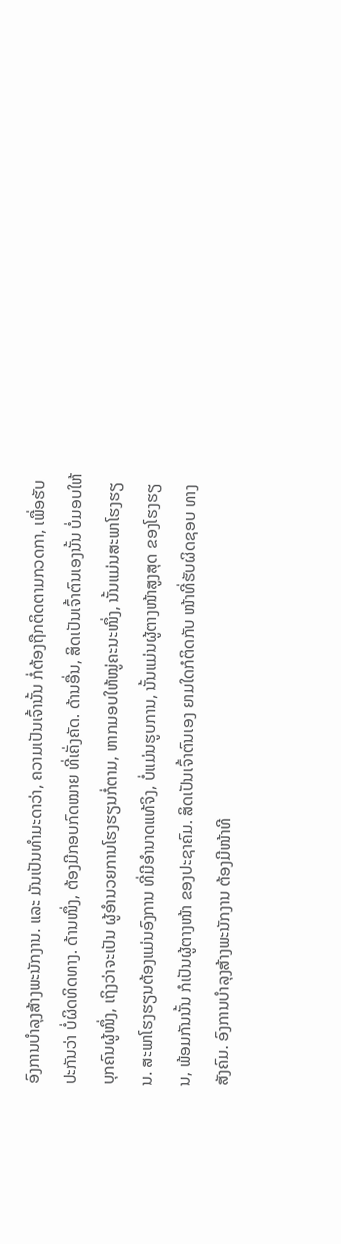ອົງການບຳລຸງສ້າງພະນັກງານ. ແລະ ມັນເປັນທຳມະດາວ່າ, ຄວາມເປັນເຈົ້ານັ້ນ ກໍ່ຕ້ອງຖືກຕິດຕາມກວດກາ, ເພື່ອຮັບປະກັນວ່າ ບໍ່ຜິດທິດທາງ. ດ້ານໜຶ່ງ, ຕ້ອງມີກອບກົດໝາຍ ທີ່ເຄັ່ງຄັດ. ດ້ານອື່ນ, ສິດເປັນເຈົ້າຕົນເອງນັ້ນ ບໍ່ມອບໃຫ້ບຸກຄົນຜູ້ໜຶ່ງ, ເຖິງວ່າຈະເປັນ ຜູ້ອຳນວຍການໂຮງຮຽນກໍ່ຕາມ, ຫາກມອບໃຫ້ໝູ່ຄະນະໜຶ່ງ, ນັ້ນແມ່ນສະພາໂຮງຮຽນ. ສະພາໂຮງຮຽນຕ້ອງແມ່ນອົງການ ທີ່ມີອຳນາດແທ້ຈິງ, ບໍ່ແມ່ນຮູບການ, ນັ້ນແມ່ນຜູ້ຕາງໜ້າສູງສຸດ ຂອງໂຮງຮຽນ, ພ້ອມກັນນັ້ນ ກໍເປັນຜູ້ຕາງໜ້າ ຂອງປະຊາຄົມ. ສິດເປັນເຈົ້າຕົນເອງ ຍາມໃດກໍຕິດກັບ ໜ້າທີ່ຮັບຜິດຊອບ ທາງສັງຄົມ. ອົງການບຳລຸງສ້າງພະນັກງານ ຕ້ອງມີໜ້າທີ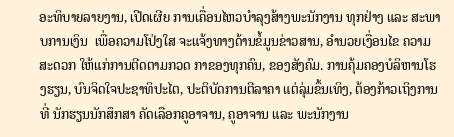ອະທິບາຍລາຍງານ, ເປີດເຜີຍ ການເຄື່ອນໄຫວບຳລຸງສ້າງພະນັກງານ ທຸກຢ່າງ ແລະ ສະພາບການເງິນ  ເພື່ອຄວາມໂປ່ງໃສ ຈະແຈ້ງທາງດ້ານຂໍ້ມູນຂ່າວສານ, ອຳນວຍເງື່ອນໄຂ ຄວາມສະດວກ ໃຫ້ແກ່ການຕີດຕາມກວດ ກາຂອງທຸກຄົນ, ຂອງສັງຄົມ. ການຄຸ້ມຄອງບໍລິຫານໂຮງຮຽນ, ບົນຈິດໃຈປະຊາທິປະໄຕ, ປະຕິບັດການຕີລາຄາ ແຕ່ລຸ່ມຂຶ້ນເທິງ, ຕ້ອງກ້າວເຖິງການທີ່ ນັກຮຽນນັກສຶກສາ ຄັດເລືອກຄູອາຈານ, ຄູອາຈານ ແລະ ພະນັກງານ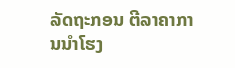ລັດຖະກອນ ຕີລາຄາການນຳໂຮງ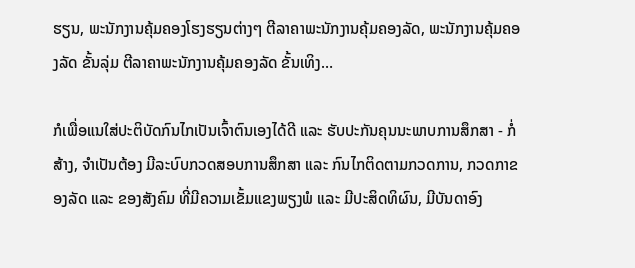ຮຽນ, ພະນັກງານຄຸ້ມຄອງໂຮງຮຽນຕ່າງໆ ຕີລາຄາພະນັກງານຄຸ້ມຄອງລັດ, ພະນັກງານຄຸ້ມຄອງລັດ ຂັ້ນລຸ່ມ ຕີລາຄາພະນັກງານຄຸ້ມຄອງລັດ ຂັ້ນເທິງ…

ກໍເພື່ອແນໃສ່ປະຕິບັດກົນໄກເປັນເຈົ້າຕົນເອງໄດ້ດີ ແລະ ຮັບປະກັນຄຸນນະພາບການສຶກສາ - ກໍ່ສ້າງ, ຈຳເປັນຕ້ອງ ມີລະບົບກວດສອບການສຶກສາ ແລະ ກົນໄກຕິດຕາມກວດການ, ກວດກາຂອງລັດ ແລະ ຂອງສັງຄົມ ທີ່ມີຄວາມເຂັ້ມແຂງພຽງພໍ ແລະ ມີປະສິດທິຜົນ, ມີບັນດາອົງ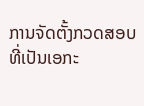ການຈັດຕັ້ງກວດສອບ ທີ່ເປັນເອກະ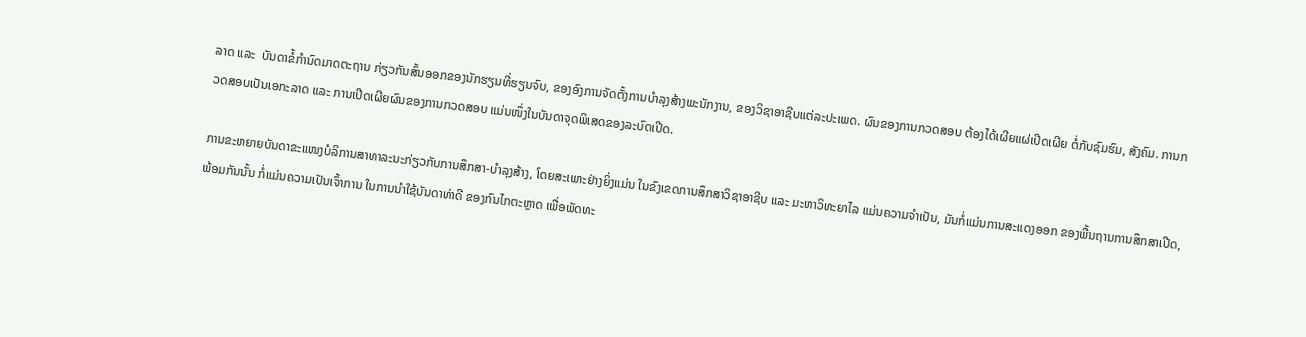ລາດ ແລະ  ບັນດາຂໍ້ກຳນົດມາດຕະຖານ ກ່ຽວກັນສົ້ນອອກຂອງນັກຮຽນທີ່ຮຽນຈົບ, ຂອງອົງການຈັດຕັ້ງການບຳລຸງສ້າງພະນັກງານ, ຂອງວິຊາອາຊີບແຕ່ລະປະເພດ. ຜົນຂອງການກວດສອບ ຕ້ອງໄດ້ເຜີຍແຜ່ເປີດເຜີຍ ຕໍ່ກັບຊົມຮົມ, ສັງຄົມ. ການກວດສອບເປັນເອກະລາດ ແລະ ການເປີດເຜີຍຜົນຂອງການກວດສອບ ແມ່ນໜຶ່ງໃນບັນດາຈຸດພິເສດຂອງລະບົດເປີດ.

ການຂະຫຍາຍບັນດາຂະແໜງບໍລິການສາທາລະນະກ່ຽວກັບການສຶກສາ-ບຳລຸງສ້າງ, ໂດຍສະເພາະຢ່າງຍິ່ງແມ່ນ ໃນຂົງເຂດການສຶກສາວິຊາອາຊີບ ແລະ ມະຫາວິທະຍາໄລ ແມ່ນຄວາມຈຳເປັນ, ມັນກໍ່ແມ່ນການສະແດງອອກ ຂອງພື້ນຖານການສຶກສາເປີດ, ພ້ອມກັນນັ້ນ ກໍ່ແມ່ນຄວາມເປັນເຈົ້າການ ໃນການນຳໃຊ້ບັນດາທ່າດີ ຂອງກົນໄກຕະຫຼາດ ເພື່ອພັດທະ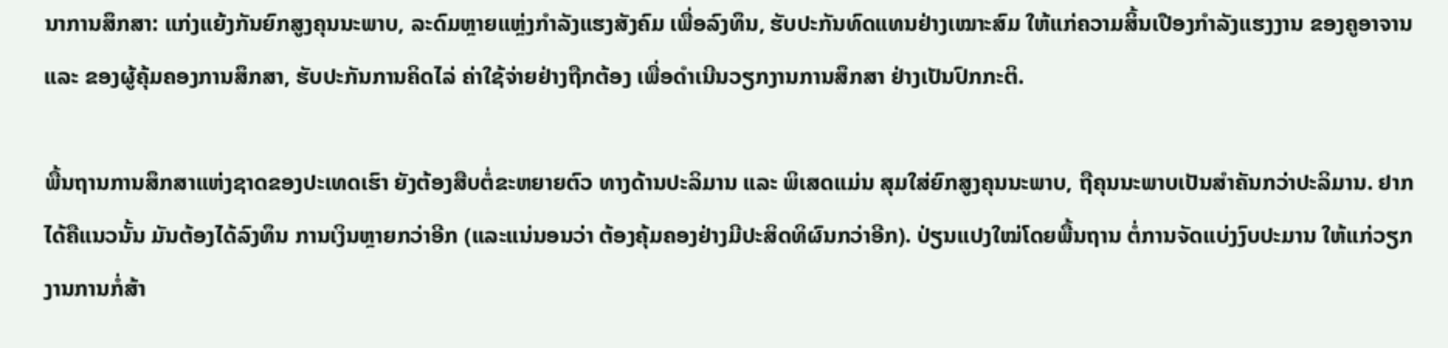ນາການສຶກສາ: ແກ່ງແຍ້ງກັນຍົກສູງຄຸນນະພາບ, ລະດົມຫຼາຍແຫຼ່ງກຳລັງແຮງສັງຄົມ ເພື່ອລົງທຶນ, ຮັບປະກັນທົດແທນຢ່າງເໝາະສົມ ໃຫ້ແກ່ຄວາມສິ້ນເປືອງກຳລັງແຮງງານ ຂອງຄູອາຈານ ແລະ ຂອງຜູ້ຄຸ້ມຄອງການສຶກສາ, ຮັບປະກັນການຄິດໄລ່ ຄ່າໃຊ້ຈ່າຍຢ່າງຖືກຕ້ອງ ເພື່ອດຳເນີນວຽກງານການສຶກສາ ຢ່າງເປັນປົກກະຕິ.

ພື້ນຖານການສຶກສາແຫ່ງຊາດຂອງປະເທດເຮົາ ຍັງຕ້ອງສືບຕໍ່ຂະຫຍາຍຕົວ ທາງດ້ານປະລິມານ ແລະ ພິເສດແມ່ນ ສຸມໃສ່ຍົກສູງຄຸນນະພາບ, ຖືຄຸນນະພາບເປັນສຳຄັນກວ່າປະລິມານ. ຢາກໄດ້ຄືແນວນັ້ນ ມັນຕ້ອງໄດ້ລົງທຶນ ການເງິນຫຼາຍກວ່າອີກ (ແລະແນ່ນອນວ່າ ຕ້ອງຄຸ້ມຄອງຢ່າງມີປະສິດທິຜົນກວ່າອີກ). ປ່ຽນແປງໃໝ່ໂດຍພື້ນຖານ ຕໍ່ການຈັດແບ່ງງົບປະມານ ໃຫ້ແກ່ວຽກງານການກໍ່ສ້າ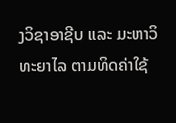ງວິຊາອາຊີບ ແລະ ມະຫາວິທະຍາໄລ ຕາມທິດຄ່າໃຊ້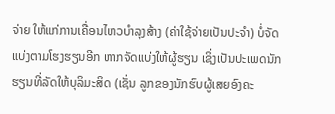ຈ່າຍ ໃຫ້ແກ່ການເຄື່ອນໄຫວບຳລຸງສ້າງ (ຄ່າໃຊ້ຈ່າຍເປັນປະຈຳ) ບໍ່ຈັດແບ່ງຕາມໂຮງຮຽນອີກ ຫາກຈັດແບ່ງໃຫ້ຜູ້ຮຽນ ເຊິ່ງເປັນປະເພດນັກຮຽນທີ່ລັດໃຫ້ບຸລິມະສິດ (ເຊັ່ນ ລູກຂອງນັກຮົບຜູ້ເສຍອົງຄະ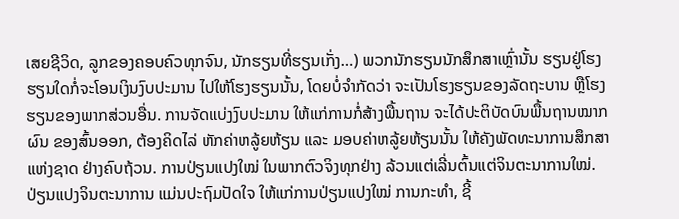ເສຍຊີວິດ, ລູກຂອງຄອບຄົວທຸກຈົນ, ນັກຮຽນທີ່ຮຽນເກັ່ງ…) ພວກນັກຮຽນນັກສຶກສາເຫຼົ່ານັ້ນ ຮຽນຢູ່ໂຮງຮຽນໃດກໍ່ຈະໂອນເງິນງົບປະມານ ໄປໃຫ້ໂຮງຮຽນນັ້ນ, ໂດຍບໍ່ຈຳກັດວ່າ ຈະເປັນໂຮງຮຽນຂອງລັດຖະບານ ຫຼືໂຮງຮຽນຂອງພາກສ່ວນອື່ນ. ການຈັດແບ່ງງົບປະມານ ໃຫ້ແກ່ການກໍ່ສ້າງພື້ນຖານ ຈະໄດ້ປະຕິບັດບົນພື້ນຖານໝາກຜົນ ຂອງສົ້ນອອກ, ຕ້ອງຄິດໄລ່ ຫັກຄ່າຫລູ້ຍຫ້ຽນ ແລະ ມອບຄ່າຫລູ້ຍຫ້ຽນນັ້ນ ໃຫ້ຄັງພັດທະນາການສຶກສາແຫ່ງຊາດ ຢ່າງຄົບຖ້ວນ. ການປ່ຽນແປງໃໝ່ ໃນພາກຕົວຈິງທຸກຢ່າງ ລ້ວນແຕ່ເລີ່ນຕົ້ນແຕ່ຈິນຕະນາການໃໝ່. ປ່ຽນແປງຈິນຕະນາການ ແມ່ນປະຖົມປັດໃຈ ໃຫ້ແກ່ການປ່ຽນແປງໃໝ່ ການກະທຳ, ຊີ້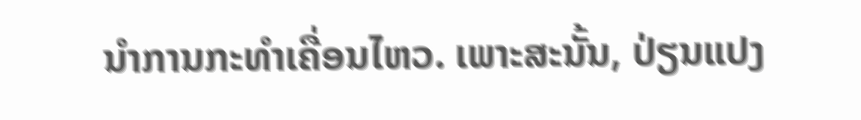ນຳການກະທຳເຄື່ອນໄຫວ. ເພາະສະນັ້ນ, ປ່ຽນແປງ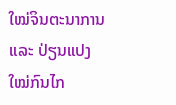ໃໝ່ຈິນຕະນາການ ແລະ ປ່ຽນແປງໃໝ່ກົນໄກ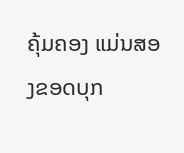ຄຸ້ມຄອງ ແມ່ນສອງຂອດບຸກ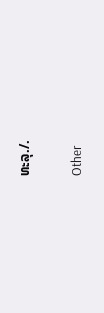ທະລຸ./.

Other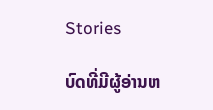Stories

ບົດທີ່ມີຜູ້ອ່ານຫ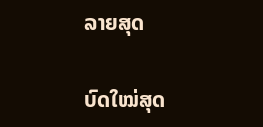ລາຍສຸດ

ບົດໃໝ່ສຸດ